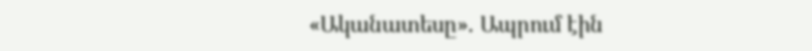«Ականատեսը». Ապրում էին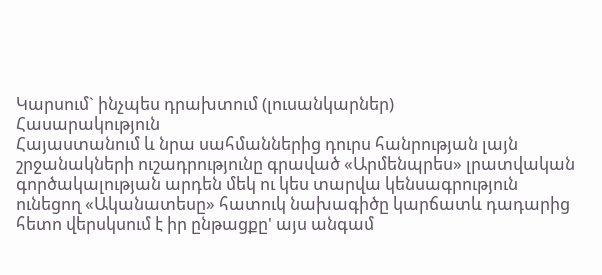Կարսում` ինչպես դրախտում (լուսանկարներ)
Հասարակություն
Հայաստանում և նրա սահմաններից դուրս հանրության լայն շրջանակների ուշադրությունը գրաված «Արմենպրես» լրատվական գործակալության արդեն մեկ ու կես տարվա կենսագրություն ունեցող «Ականատեսը» հատուկ նախագիծը կարճատև դադարից հետո վերսկսում է իր ընթացքը' այս անգամ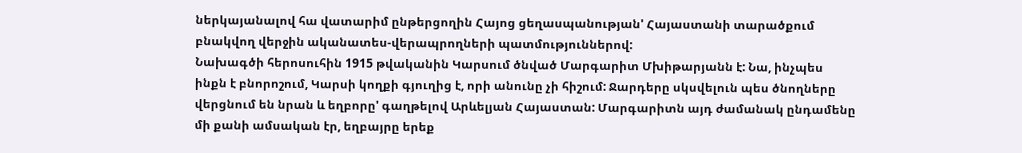ներկայանալով հա վատարիմ ընթերցողին Հայոց ցեղասպանության' Հայաստանի տարածքում բնակվող վերջին ականատես-վերապրողների պատմություններով:
Նախագծի հերոսուհին 1915 թվականին Կարսում ծնված Մարգարիտ Մխիթարյանն է: Նա, ինչպես ինքն է բնորոշում, Կարսի կողքի գյուղից է, որի անունը չի հիշում: Ջարդերը սկսվելուն պես ծնողները վերցնում են նրան և եղբորը' գաղթելով Արևելյան Հայաստան: Մարգարիտն այդ ժամանակ ընդամենը մի քանի ամսական էր, եղբայրը երեք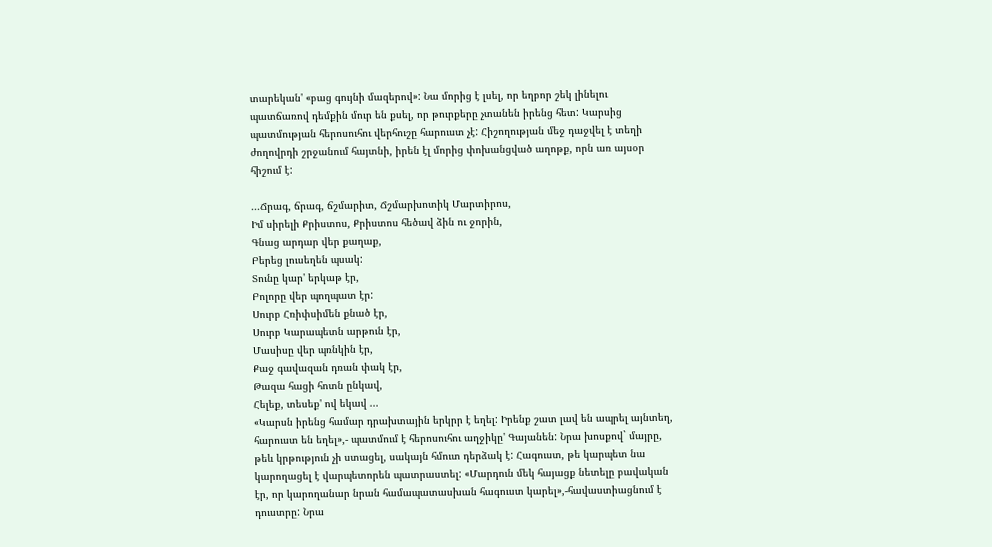տարեկան' «բաց գույնի մազերով»: Նա մորից է լսել, որ եղբոր շեկ լինելու պատճառով դեմքին մուր են քսել, որ թուրքերը չտանեն իրենց հետ: Կարսից պատմության հերոսուհու վերհուշը հարուստ չէ: Հիշողության մեջ դաջվել է տեղի ժողովրդի շրջանում հայտնի, իրեն էլ մորից փոխանցված աղոթք, որն առ այսօր հիշում է:

...Ճրագ, ճրագ, ճշմարիտ, Ճշմարխոտիկ Մարտիրոս,
Իմ սիրելի Քրիստոս, Քրիստոս հեծավ ձին ու ջորին,
Գնաց արդար վեր քաղաք,
Բերեց լուսեղեն պսակ:
Տունը կար' երկաթ էր,
Բոլորը վեր պողպատ էր:
Սուրբ Հռիփսիմեն քնած էր,
Սուրբ Կարապետն արթուն էր,
Մասիսը վեր պռնկին էր,
Քաջ գավազան դռան փակ էր,
Թազա հացի հոտն ընկավ,
Հելեք, տեսեք' ով եկավ ...
«Կարսն իրենց համար դրախտային երկրր է եղել: Իրենք շատ լավ են ապրել այնտեղ, հարուստ են եղել»,- պատմում է հերոսուհու աղջիկը' Գայանեն: Նրա խոսքով` մայրը, թեև կրթություն չի ստացել, սակայն հմուտ դերձակ է: Հագուստ, թե կարպետ նա կարողացել է վարպետորեն պատրաստել: «Մարդուն մեկ հայացք նետելը բավական էր, որ կարողանար նրան համապատասխան հագուստ կարել»,-հավաստիացնում է դուստրը: Նրա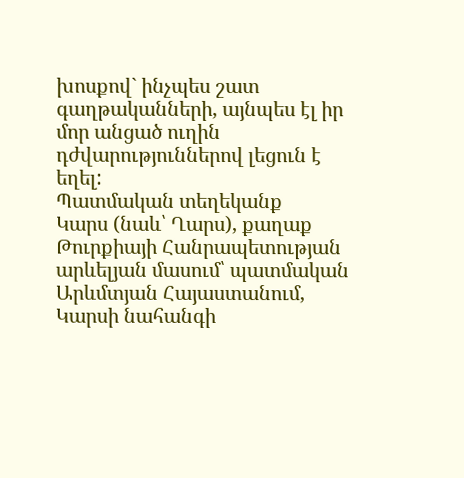խոսքով` ինչպես շատ գաղթականների, այնպես էլ իր մոր անցած ուղին դժվարություններով լեցուն է եղել:
Պատմական տեղեկանք
Կարս (նաև՝ Ղարս), քաղաք Թուրքիայի Հանրապետության արևելյան մասում՝ պատմական Արևմտյան Հայաստանում, Կարսի նահանգի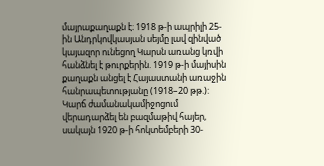մայրաքաղաքն է։ 1918 թ-ի ապրիլի 25-ին Անդրկովկասյան սեյմը լավ զինված կայազոր ունեցող Կարսն առանց կռվի հանձնել է թուրքերին. 1919 թ-ի մայիսին քաղաքն անցել է Հայաստանի առաջին հանրապետությանը (1918–20 թթ.): Կարճ ժամանակամիջոցում վերադարձել են բազմաթիվ հայեր, սակայն 1920 թ-ի հոկտեմբերի 30-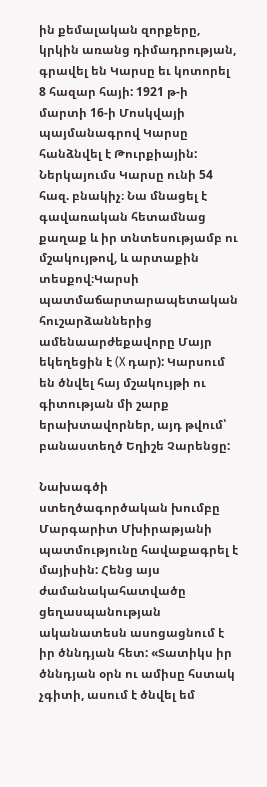ին քեմալական զորքերը, կրկին առանց դիմադրության, գրավել են Կարսը եւ կոտորել 8 հազար հայի: 1921 թ-ի մարտի 16-ի Մոսկվայի պայմանագրով Կարսը հանձնվել է Թուրքիային: Ներկայումս Կարսը ունի 54 հազ. բնակիչ։ Նա մնացել է գավառական հետամնաց քաղաք և իր տնտեսությամբ ու մշակույթով, և արտաքին տեսքով։Կարսի պատմաճարտարապետական հուշարձաններից ամենաարժեքավորը Մայր եկեղեցին է (X դար): Կարսում են ծնվել հայ մշակույթի ու գիտության մի շարք երախտավորներ, այդ թվում՝ բանաստեղծ Եղիշե Չարենցը:

Նախագծի ստեղծագործական խումբը Մարգարիտ Մխիրաթյանի պատմությունը հավաքագրել է մայիսին: Հենց այս ժամանակահատվածը ցեղասպանության ականատեսն ասոցացնում է իր ծննդյան հետ: «Տատիկս իր ծննդյան օրն ու ամիսը հստակ չգիտի, ասում է ծնվել եմ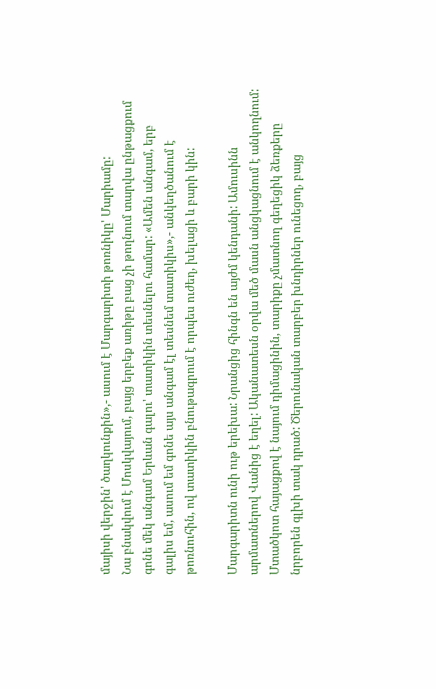մայիսի վերջին' ծաղկունքին»,- ասում է Մարգարիտի թոռնիկը' Մարիամը:
Նա բնակվում է Մոսկվայում, բայց երբեք առիթը բաց չի թողնում տարվա ընթացքում գոնե մեկ անգամ Երևան գալու' տատիկին տեսնելու համար: «Ամեն անգամ, երբ գալիս եմ, ասում եմ գոնե այս անգամ էլ տեսնեմ տատիկիս»,- անկեղծանում է թոռնուհին, ով տատիկին բնութագրում է որպես ուժեղ, խելացի և բարի կին:

Մարգարիտն ունի ութ երեխա: Նրանցից հինգն են այժմ կենդանի: Ամուսինն արմատներով Վանից է եղել: Ականատեսն օրվա մեծ մասն անցկացնում է անկողնում: Մտածկոտ հայացքով է նայում դիմացինին, տարիքը չմատնող գեղեցիկ ձեռքերը նրբորեն գլխի տակ դրած: Ծերունական տարբեր խնդիրներ ունեցող, բայց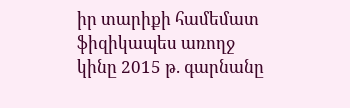իր տարիքի համեմատ ֆիզիկապես առողջ կինը 2015 թ. գարնանը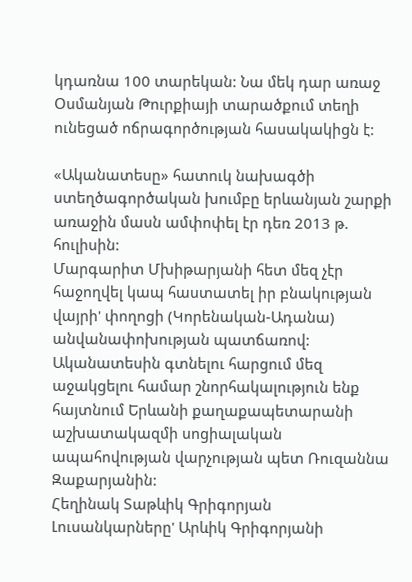կդառնա 100 տարեկան: Նա մեկ դար առաջ Օսմանյան Թուրքիայի տարածքում տեղի ունեցած ոճրագործության հասակակիցն է:

«Ականատեսը» հատուկ նախագծի ստեղծագործական խումբը երևանյան շարքի առաջին մասն ամփոփել էր դեռ 2013 թ. հուլիսին:
Մարգարիտ Մխիթարյանի հետ մեզ չէր հաջողվել կապ հաստատել իր բնակության վայրի' փողոցի (Կորենական-Ադանա) անվանափոխության պատճառով: Ականատեսին գտնելու հարցում մեզ աջակցելու համար շնորհակալություն ենք հայտնում Երևանի քաղաքապետարանի աշխատակազմի սոցիալական ապահովության վարչության պետ Ռուզաննա Զաքարյանին:
Հեղինակ Տաթևիկ Գրիգորյան
Լուսանկարները' Արևիկ Գրիգորյանի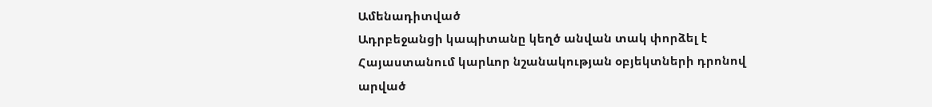Ամենադիտված
Ադրբեջանցի կապիտանը կեղծ անվան տակ փորձել է Հայաստանում կարևոր նշանակության օբյեկտների դրոնով արված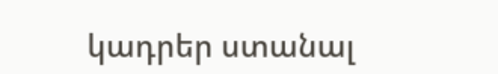կադրեր ստանալ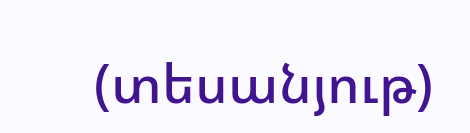(տեսանյութ)